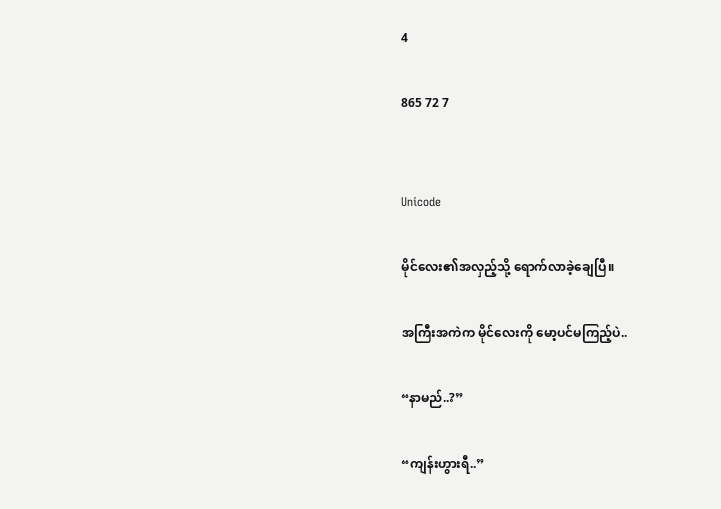4

865 72 7


Unicode

မိုင်လေး၏အလှည့်သို့ ရောက်လာခဲ့ချေပြီ။

အကြီးအကဲက မိုင်လေးကို မော့ပင်မကြည့်ပဲ..

“နာမည်..?”

“ကျန်းဟွားရီ..”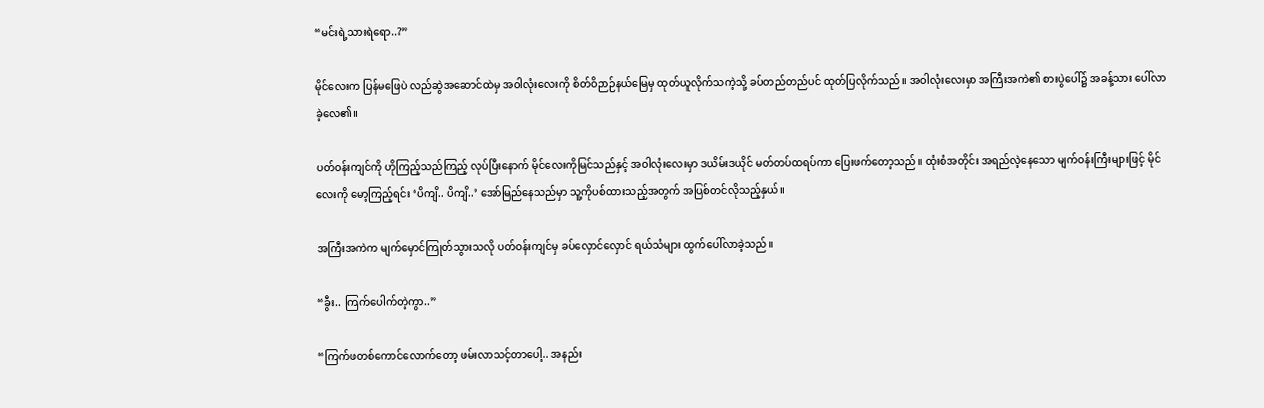“မင်းရဲ့သားရဲရော..?”

မိုင်လေးက ပြန်မဖြေပဲ လည်ဆွဲအဆောင်ထဲမှ အဝါလုံးလေးကို စိတ်ဝိဉာဉ်နယ်မြေမှ ထုတ်ယူလိုက်သကဲ့သို့ ခပ်တည်တည်ပင် ထုတ်ပြလိုက်သည်။ အဝါလုံးလေးမှာ အကြီးအကဲ၏ စားပွဲပေါ်၌ အခန့်သား ပေါ်လာခဲ့လေ၏။

ပတ်ဝန်းကျင်ကို ဟိုကြည့်သည်ကြည့် လုပ်ပြီးနောက် မိုင်လေးကိုမြင်သည်နှင့် အဝါလုံးလေးမှာ ဒယိမ်းဒယိုင် မတ်တပ်ထရပ်ကာ ပြေးဖက်တော့သည်။ ထုံးစံအတိုင်း အရည်လဲ့နေသော မျက်ဝန်းကြီးများဖြင့် မိုင်လေးကို မော့ကြည့်ရင်း ‘ပိကျိ.. ပိကျိ..’ အော်မြည်နေသည်မှာ သူ့ကိုပစ်ထားသည့်အတွက် အပြစ်တင်လိုသည့်နှယ်။

အကြီးအကဲက မျက်မှောင်ကြုတ်သွားသလို ပတ်ဝန်းကျင်မှ ခပ်လှောင်လှောင် ရယ်သံများ ထွက်ပေါ်လာခဲ့သည်။

“ခွီး.. ကြက်ပေါက်တဲ့ကွာ..”

“ကြက်ဖတစ်ကောင်လောက်တော့ ဖမ်းလာသင့်တာပေါ့.. အနည်း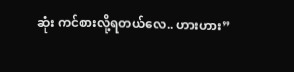ဆုံး ကင်စားလို့ရတယ်လေ.. ဟားဟား”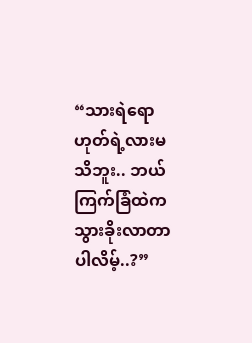“သားရဲရော ဟုတ်ရဲ့လားမသိဘူး.. ဘယ်ကြက်ခြံထဲက သွားခိုးလာတာပါလိမ့်..?”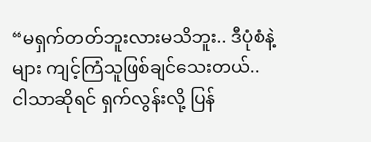“မရှက်တတ်ဘူးလားမသိဘူး.. ဒီပုံစံနဲ့များ ကျင့်ကြံသူဖြစ်ချင်သေးတယ်.. ငါသာဆိုရင် ရှက်လွန်းလို့ ပြန်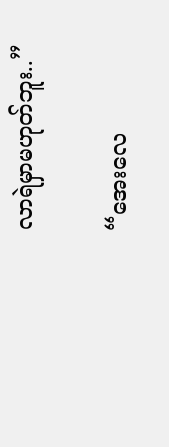လာရဲမှာမဟုတ်ဘူး..”

“အေးလေ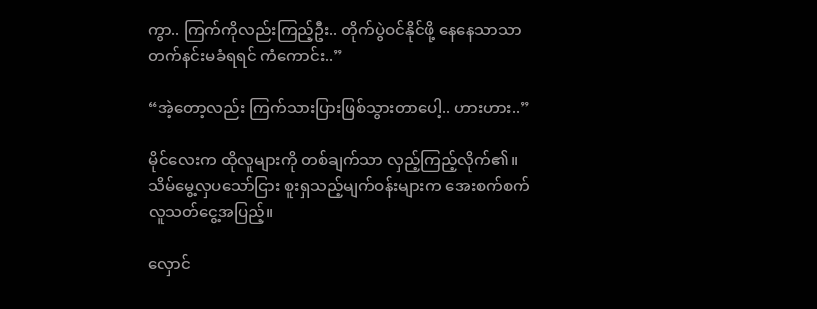ကွာ.. ကြက်ကိုလည်းကြည့်ဦး.. တိုက်ပွဲဝင်နိုင်ဖို့ နေနေသာသာ တက်နင်းမခံရရင် ကံကောင်း..”

“အဲ့တော့လည်း ကြက်သားပြားဖြစ်သွားတာပေါ့.. ဟားဟား..”

မိုင်လေးက ထိုလူများကို တစ်ချက်သာ လှည့်ကြည့်လိုက်၏။ သိမ်မွေ့လှပသော်ငြား စူးရှသည့်မျက်ဝန်းများက အေးစက်စက် လူသတ်ငွေ့အပြည့်။

လှောင်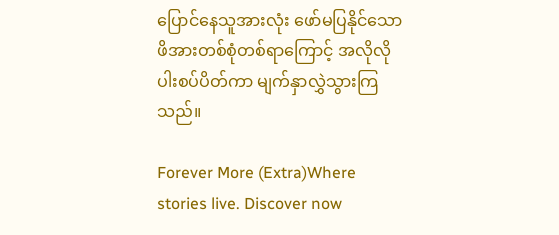ပြောင်နေသူအားလုံး ဖော်မပြနိုင်သော ဖိအားတစ်စုံတစ်ရာကြောင့် အလိုလို ပါးစပ်ပိတ်ကာ မျက်နှာလွှဲသွားကြသည်။

Forever More (Extra)Where stories live. Discover now